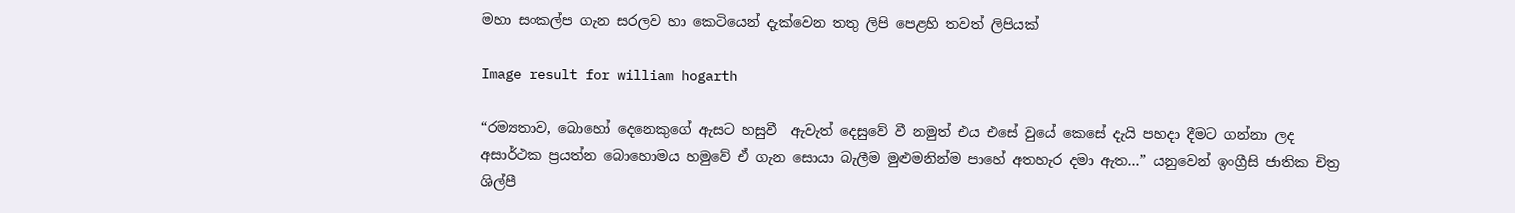මහා සංකල්ප ගැන සරලව හා කෙටියෙන් දැක්වෙන තතු ලිපි පෙළහි තවත් ලිපියක්

Image result for william hogarth

“රම්‍යතාව, බොහෝ දෙනෙකුගේ ඇසට හසුවී  ඇවැත් දෙසුවේ වී නමුත් එය එසේ වුයේ කෙසේ දැයි පහදා දීමට ගන්නා ලද අසාර්ථක ප්‍රයත්න බොහොමය හමුවේ ඒ ගැන සොයා බැලීම මුළුමනින්ම පාහේ අතහැර දමා ඇත…” යනුවෙන් ඉංග්‍රීසි ජාතික චිත්‍ර ශිල්පී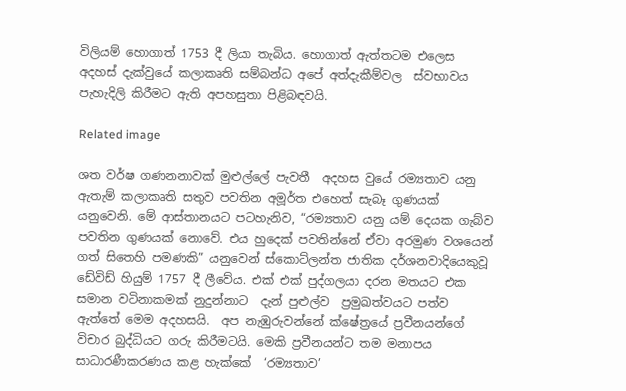විලියම් හොගාත් 1753 දී ලියා තැබිය. හොගාත් ඇත්තටම එලෙස අදහස් දැක්වුයේ කලාකෘති සම්බන්ධ අපේ අත්දැකීම්වල  ස්වභාවය පැහැදිලි කිරීමට ඇති අපහසුතා පිළිබඳවයි.

Related image

ශත වර්ෂ ගණනනාවක් මුළුල්ලේ පැවතී  අදහස වුයේ රම්‍යතාව යනු ඇතැම් කලාකෘති සතුව පවතින අමූර්ත එහෙත් සැබෑ ගුණයක් යනුවෙනි. මේ ආස්තානයට පටහැනිව, “රම්‍යතාව යනු යම් දෙයක ගැබ්ව පවතින ගුණයක් නොවේ. එය හුදෙක් පවතින්නේ ඒවා අරමුණ වශයෙන්  ගත් සිතෙහි පමණකි” යනුවෙන් ස්කොට්ලන්ත ජාතික දර්ශනවාදියෙකුවූ  ඩේවිඩ් හියුම් 1757 දී ලීවේය. එක් එක් පුද්ගලයා දරන මතයට එක සමාන වටිනාකමක් නුදුන්නාට  දැන් පුළුල්ව  ප්‍රමුඛත්වයට පත්ව ඇත්තේ මෙම අදහසයි.  අප නැඹුරුවන්නේ ක්ෂේත්‍රයේ ප්‍රවීනයන්ගේ විචාර බුද්ධියට ගරු කිරීමටයි. මෙකි ප්‍රවීනයන්ට තම මනාපය සාධාරණීකරණය කළ හැක්කේ  ‘රම්‍යතාව’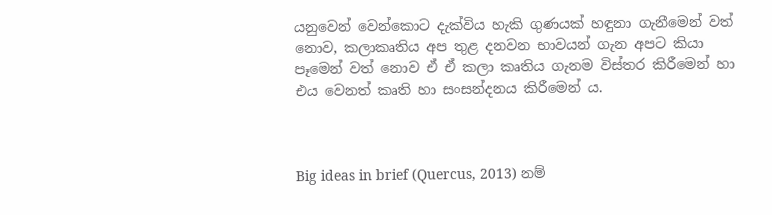යනුවෙන් වෙන්කොට දැක්විය හැකි ගුණයක් හඳුනා ගැනීමෙන් වත් නොව, කලාකෘතිය අප තුළ දනවන භාවයන් ගැන අපට කියා පෑමෙන් වත් නොව ඒ ඒ කලා කෘතිය ගැනම විස්තර කිරීමෙන් හා එය වෙනත් කෘති හා සංසන්දනය කිරීමෙන් ය.



Big ideas in brief (Quercus, 2013) නම්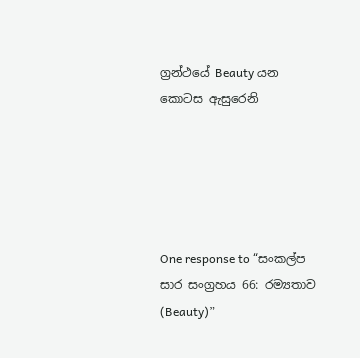ග්‍රන්ථයේ Beauty යන කොටස ඇසුරෙනි





One response to “සංකල්ප සාර සංග්‍රහය 66: රම්‍යතාව (Beauty)”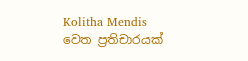Kolitha Mendis වෙත ප්‍රතිචාරයක්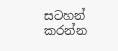සටහන් කරන්න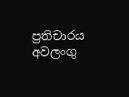ප්‍රතිචාරය අවලංගු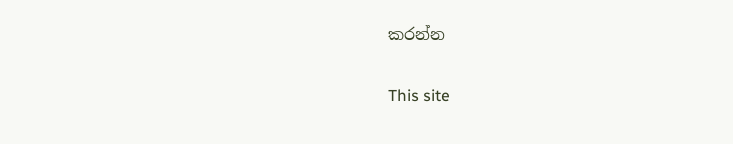කරන්න

This site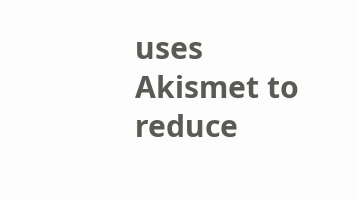uses Akismet to reduce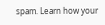spam. Learn how your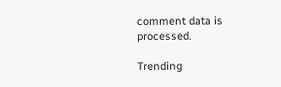comment data is processed.

Trending